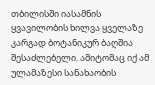თბილისში იასამნის ყვავილობის ხილვა ყველაზე კარგად ბოტანიკურ ბაღშია შესაძლებელი. ამიტომაც იქ ამ ულამაზესი სანახაობის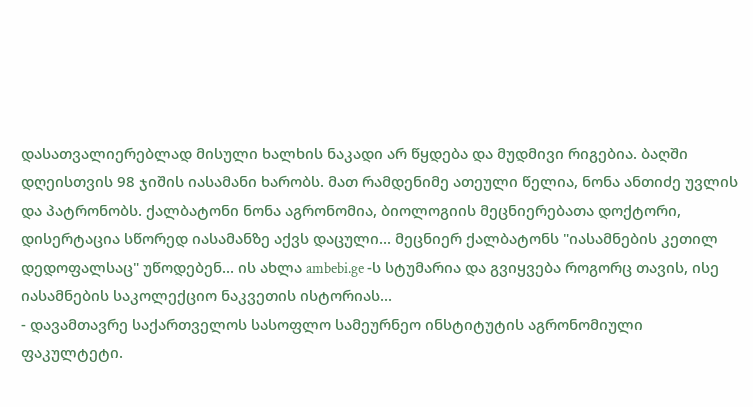დასათვალიერებლად მისული ხალხის ნაკადი არ წყდება და მუდმივი რიგებია. ბაღში დღეისთვის 98 ჯიშის იასამანი ხარობს. მათ რამდენიმე ათეული წელია, ნონა ანთიძე უვლის და პატრონობს. ქალბატონი ნონა აგრონომია, ბიოლოგიის მეცნიერებათა დოქტორი, დისერტაცია სწორედ იასამანზე აქვს დაცული... მეცნიერ ქალბატონს "იასამნების კეთილ დედოფალსაც" უწოდებენ... ის ახლა ambebi.ge -ს სტუმარია და გვიყვება როგორც თავის, ისე იასამნების საკოლექციო ნაკვეთის ისტორიას...
- დავამთავრე საქართველოს სასოფლო სამეურნეო ინსტიტუტის აგრონომიული ფაკულტეტი.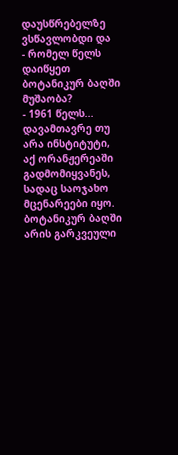დაუსწრებელზე ვსწავლობდი და
- რომელ წელს დაიწყეთ ბოტანიკურ ბაღში მუშაობა?
- 1961 წელს... დავამთავრე თუ არა ინსტიტუტი, აქ ორანჟერეაში გადმომიყვანეს, სადაც საოჯახო მცენარეები იყო. ბოტანიკურ ბაღში არის გარკვეული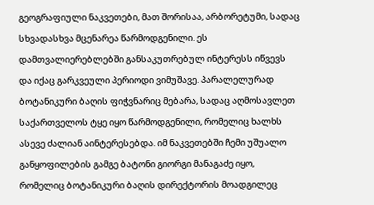გეოგრაფიული ნაკვეთები, მათ შორისაა, არბორეტუმი, სადაც სხვადასხვა მცენარეა წარმოდგენილი. ეს დამთვალიერებლებში განსაკუთრებულ ინტერესს იწვევს და იქაც გარკვეული პერიოდი ვიმუშავე. პარალელურად ბოტანიკური ბაღის ფიჭვნარიც მებარა, სადაც აღმოსავლეთ საქართველოს ტყე იყო წარმოდგენილი, რომელიც ხალხს ასევე ძალიან აინტერესებდა. იმ ნაკვეთებში ჩემი უშუალო განყოფილების გამგე ბატონი გიორგი მანაგაძე იყო, რომელიც ბოტანიკური ბაღის დირექტორის მოადგილეც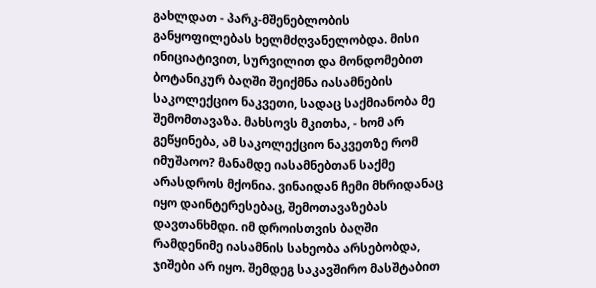გახლდათ - პარკ-მშენებლობის განყოფილებას ხელმძღვანელობდა. მისი ინიციატივით, სურვილით და მონდომებით ბოტანიკურ ბაღში შეიქმნა იასამნების საკოლექციო ნაკვეთი, სადაც საქმიანობა მე შემომთავაზა. მახსოვს მკითხა, - ხომ არ გეწყინება, ამ საკოლექციო ნაკვეთზე რომ იმუშაოო? მანამდე იასამნებთან საქმე არასდროს მქონია. ვინაიდან ჩემი მხრიდანაც იყო დაინტერესებაც, შემოთავაზებას დავთანხმდი. იმ დროისთვის ბაღში რამდენიმე იასამნის სახეობა არსებობდა, ჯიშები არ იყო. შემდეგ საკავშირო მასშტაბით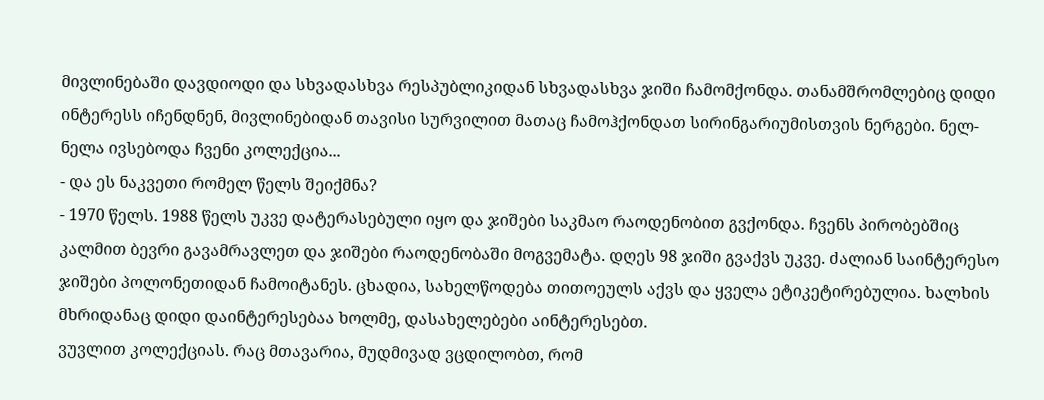მივლინებაში დავდიოდი და სხვადასხვა რესპუბლიკიდან სხვადასხვა ჯიში ჩამომქონდა. თანამშრომლებიც დიდი ინტერესს იჩენდნენ, მივლინებიდან თავისი სურვილით მათაც ჩამოჰქონდათ სირინგარიუმისთვის ნერგები. ნელ-ნელა ივსებოდა ჩვენი კოლექცია...
- და ეს ნაკვეთი რომელ წელს შეიქმნა?
- 1970 წელს. 1988 წელს უკვე დატერასებული იყო და ჯიშები საკმაო რაოდენობით გვქონდა. ჩვენს პირობებშიც კალმით ბევრი გავამრავლეთ და ჯიშები რაოდენობაში მოგვემატა. დღეს 98 ჯიში გვაქვს უკვე. ძალიან საინტერესო ჯიშები პოლონეთიდან ჩამოიტანეს. ცხადია, სახელწოდება თითოეულს აქვს და ყველა ეტიკეტირებულია. ხალხის მხრიდანაც დიდი დაინტერესებაა ხოლმე, დასახელებები აინტერესებთ.
ვუვლით კოლექციას. რაც მთავარია, მუდმივად ვცდილობთ, რომ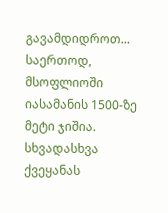გავამდიდროთ... საერთოდ, მსოფლიოში იასამანის 1500-ზე მეტი ჯიშია. სხვადასხვა ქვეყანას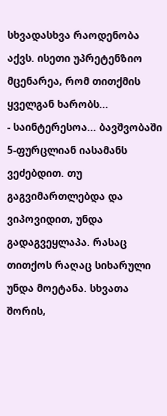სხვადასხვა რაოდენობა აქვს. ისეთი უპრეტენზიო მცენარეა, რომ თითქმის ყველგან ხარობს...
- საინტერესოა... ბავშვობაში 5-ფურცლიან იასამანს ვეძებდით. თუ გაგვიმართლებდა და ვიპოვიდით, უნდა გადაგვეყლაპა. რასაც თითქოს რაღაც სიხარული უნდა მოეტანა. სხვათა შორის,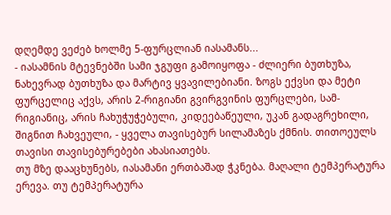დღემდე ვეძებ ხოლმე 5-ფურცლიან იასამანს...
- იასამნის მტევნებში სამი ჯგუფი გამოიყოფა - ძლიერი ბუთხუზა, ნახევრად ბუთხუზა და მარტივ ყვავილებიანი. ზოგს ექვსი და მეტი ფურცელიც აქვს, არის 2-რიგიანი გვირგვინის ფურცლები, სამ-რიგიანიც, არის ჩახუჭუჭებული, კიდეებაწეული, უკან გადაგრეხილი, შიგნით ჩახვეული, - ყველა თავისებურ სილამაზეს ქმნის. თითოეულს თავისი თავისებურებები ახასიათებს.
თუ მზე დააცხუნებს, იასამანი ერთბაშად ჭკნება. მაღალი ტემპერატურა ერევა. თუ ტემპერატურა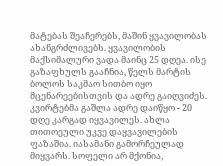მატებას შეაჩერებს, მაშინ ყვავილობას ახანგრძლივებს. ყვავილობის მაქსიმალური ვადა მაინც 25 დღეა. ისე გაზაფხულს გააჩნია, წელს მარტის ბოლოს საკმაო სითბო იყო მცენარეებისთვის და ადრე გაიღვიძეს. კვირტებმა გაშლა ადრე დაიწყო - 20 დღე კარგად იყვავილეს. ახლა თითოეული უკვე დაყვავილების ფაზაშია. იასამანი გამორჩეულად მიყვარს. სოფელი არ მქონია,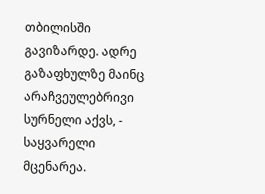თბილისში გავიზარდე. ადრე გაზაფხულზე მაინც არაჩვეულებრივი სურნელი აქვს, - საყვარელი მცენარეა.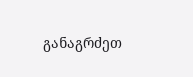განაგრძეთ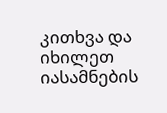კითხვა და იხილეთ იასამნების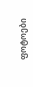ფოტოები